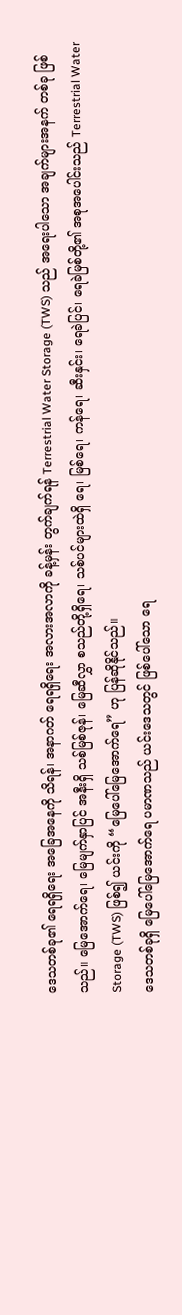ဒေသတစ်ခု၏ ရေရရှိရေး အခြေအနေကို သိရန်၊ အနာဂတ် ရေရရှိရေး အလားအလာကို ခန့်မှန်း တွက်ချက်ရန် Terrestrial Water Storage (TWS) သည် အရေးပါသော အချက်များအနက် တစ်ခု ဖြစ်သည်။ မြေအောက်ရေ၊ မြေမျက်နှာပြင် အနီးရှိ သစ်မြစ်ဇုန်၊ မြေဆီလွှာ စသည်တို့ရှိရေ၊ သစ်ပင်များထဲရှိ ရေ၊ မြစ်ရေ၊ ကန်ရေ၊ ဆီးနှင်း၊ ရေခဲပြင်၊ ရေခဲမြစ်တို့၏ အစုအပေါင်းသည် Terrestrial Water Storage (TWS) ဖြစ်၍ ယင်းကို “မြေပေါ်မြေအောက်ရေ” ဟု ပြန်ဆိုနိုင်သည်။
ဒေသတစ်ခုရှိ မြေပေါ်မြေအောက်ရေ ပမာဏသည် ယင်းဒေသတွင် ဖြစ်ပေါ်သော ရေ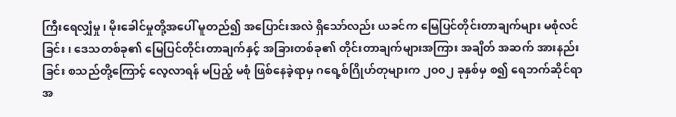ကြီးရေလျှံမှု၊ မိုးခေါင်မှုတို့အပေါ် မူတည်၍ အပြောင်းအလဲ ရှိသော်လည်း ယခင်က မြေပြင်တိုင်းတာချက်များ မစုံလင်ခြင်း၊ ဒေသတစ်ခု၏ မြေပြင်တိုင်းတာချက်နှင့် အခြားတစ်ခု၏ တိုင်းတာချက်များအကြား အချိတ် အဆက် အားနည်းခြင်း စသည်တို့ကြောင့် လေ့လာရန် မပြည့် မစုံ ဖြစ်နေခဲ့ရာမှ ဂရေ့စ်ဂြိုဟ်တုများက ၂၀၀၂ ခုနှစ်မှ စ၍ ရေဘက်ဆိုင်ရာ အ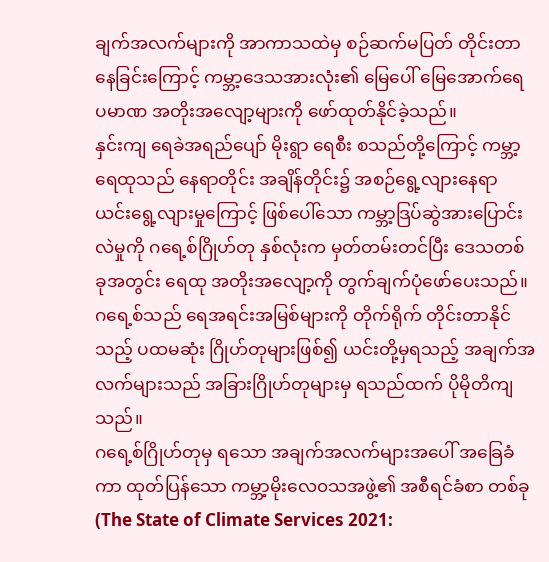ချက်အလက်များကို အာကာသထဲမှ စဉ်ဆက်မပြတ် တိုင်းတာနေခြင်းကြောင့် ကမ္ဘာ့ဒေသအားလုံး၏ မြေပေါ် မြေအောက်ရေ ပမာဏ အတိုးအလျော့များကို ဖော်ထုတ်နိုင်ခဲ့သည်။
နှင်းကျ ရေခဲအရည်ပျော် မိုးရွာ ရေစီး စသည်တို့ကြောင့် ကမ္ဘာ့ရေထုသည် နေရာတိုင်း အချိန်တိုင်း၌ အစဉ်ရွေ့လျားနေရာ ယင်းရွေ့လျားမှုကြောင့် ဖြစ်ပေါ်သော ကမ္ဘာ့ဒြပ်ဆွဲအားပြောင်းလဲမှုကို ဂရေ့စ်ဂြိုဟ်တု နှစ်လုံးက မှတ်တမ်းတင်ပြီး ဒေသတစ်ခုအတွင်း ရေထု အတိုးအလျော့ကို တွက်ချက်ပုံဖော်ပေးသည်။ ဂရေ့စ်သည် ရေအရင်းအမြစ်များကို တိုက်ရိုက် တိုင်းတာနိုင်သည့် ပထမဆုံး ဂြိုဟ်တုများဖြစ်၍ ယင်းတို့မှရသည့် အချက်အလက်များသည် အခြားဂြိုဟ်တုများမှ ရသည်ထက် ပိုမိုတိကျသည်။
ဂရေ့စ်ဂြိုဟ်တုမှ ရသော အချက်အလက်များအပေါ် အခြေခံကာ ထုတ်ပြန်သော ကမ္ဘာ့မိုးလေ၀သအဖွဲ့၏ အစီရင်ခံစာ တစ်ခု (The State of Climate Services 2021: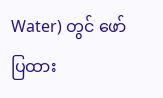Water) တွင် ဖော်ပြထား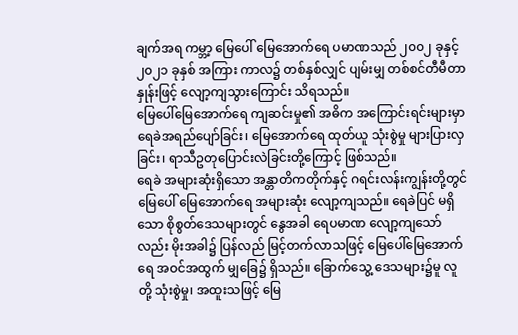ချက်အရ ကမ္ဘာ့ မြေပေါ် မြေအောက်ရေ ပမာဏသည် ၂၀၀၂ ခုနှင့် ၂၀၂၁ ခုနှစ် အကြား ကာလ၌ တစ်နှစ်လျှင် ပျမ်းမျှ တစ်စင်တီမီတာနှုန်းဖြင့် လျော့ကျသွားကြောင်း သိရသည်။
မြေပေါ်မြေအောက်ရေ ကျဆင်းမှု၏ အဓိက အကြောင်းရင်းများမှာ ရေခဲအရည်ပျော်ခြင်း၊ မြေအောက်ရေ ထုတ်ယူ သုံးစွဲမှု များပြားလှခြင်း၊ ရာသီဥတုပြောင်းလဲခြင်းတို့ကြောင့် ဖြစ်သည်။
ရေခဲ အများဆုံးရှိသော အန္တာတိကတိုက်နှင့် ဂရင်းလန်းကျွန်းတို့တွင် မြေပေါ် မြေအောက်ရေ အများဆုံး လျော့ကျသည်။ ရေခဲပြင် မရှိသော စိုစွတ်ဒေသများတွင် နွေအခါ ရေပမာဏ လျော့ကျသော်လည်း မိုးအခါ၌ ပြန်လည် မြင့်တက်လာသဖြင့် မြေပေါ်မြေအောက်ရေ အဝင်အထွက် မျှခြေ၌ ရှိသည်။ ခြောက်သွေ့ ဒေသများ၌မူ လူတို့ သုံးစွဲမှု၊ အထူးသဖြင့် မြေ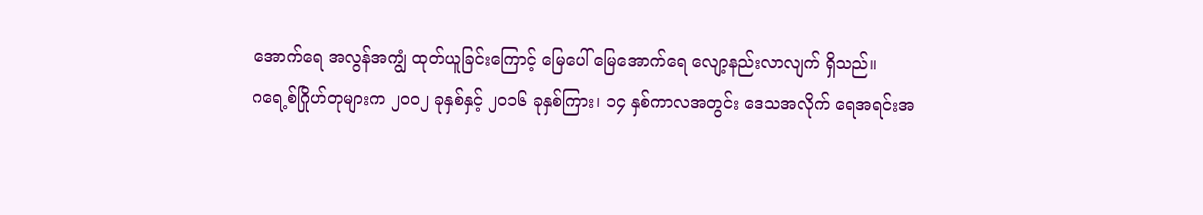အောက်ရေ အလွန်အကျွံ ထုတ်ယူခြင်းကြောင့် မြေပေါ် မြေအောက်ရေ လျော့နည်းလာလျက် ရှိသည်။
ဂရေ့စ်ဂြိုဟ်တုများက ၂၀၀၂ ခုနှစ်နှင့် ၂၀၁၆ ခုနှစ်ကြား၊ ၁၄ နှစ်ကာလအတွင်း ဒေသအလိုက် ရေအရင်းအ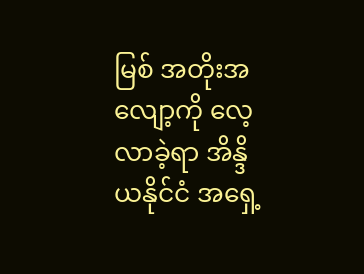မြစ် အတိုးအလျော့ကို လေ့လာခဲ့ရာ အိန္ဒိယနိုင်ငံ အရှေ့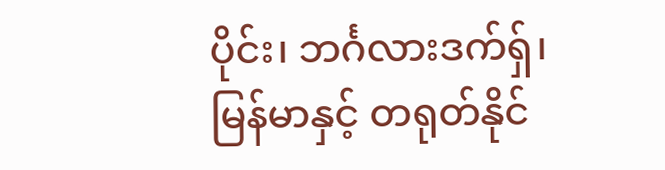ပိုင်း၊ ဘင်္ဂလားဒက်ရှ်၊ မြန်မာနှင့် တရုတ်နိုင်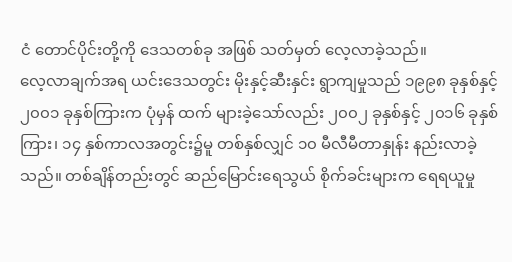ငံ တောင်ပိုင်းတို့ကို ဒေသတစ်ခု အဖြစ် သတ်မှတ် လေ့လာခဲ့သည်။
လေ့လာချက်အရ ယင်းဒေသတွင်း မိုးနှင့်ဆီးနှင်း ရွာကျမှုသည် ၁၉၉၈ ခုနှစ်နှင့် ၂၀၀၁ ခုနှစ်ကြားက ပုံမှန် ထက် များခဲ့သော်လည်း ၂၀၀၂ ခုနှစ်နှင့် ၂၀၁၆ ခုနှစ်ကြား၊ ၁၄ နှစ်ကာလအတွင်း၌မူ တစ်နှစ်လျှင် ၁၀ မီလီမီတာနှုန်း နည်းလာခဲ့သည်။ တစ်ချိန်တည်းတွင် ဆည်မြောင်းရေသွယ် စိုက်ခင်းများက ရေရယူမှု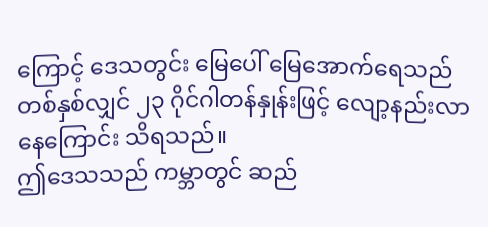ကြောင့် ဒေသတွင်း မြေပေါ် မြေအောက်ရေသည် တစ်နှစ်လျှင် ၂၃ ဂိုင်ဂါတန်နှုန်းဖြင့် လျော့နည်းလာနေကြောင်း သိရသည်။
ဤဒေသသည် ကမ္ဘာတွင် ဆည်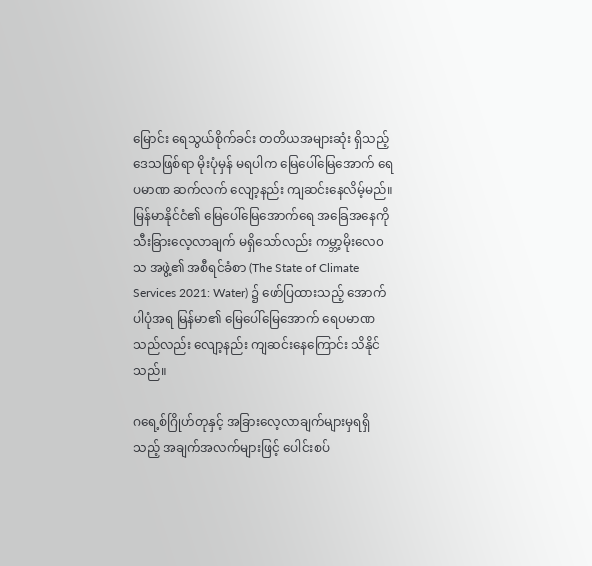မြောင်း ရေသွယ်စိုက်ခင်း တတိယအများဆုံး ရှိသည့် ဒေသဖြစ်ရာ မိုးပုံမှန် မရပါက မြေပေါ်မြေအောက် ရေပမာဏ ဆက်လက် လျော့နည်း ကျဆင်းနေလိမ့်မည်။
မြန်မာနိုင်ငံ၏ မြေပေါ်မြေအောက်ရေ အခြေအနေကို သီးခြားလေ့လာချက် မရှိသော်လည်း ကမ္ဘာ့မိုးလေ၀သ အဖွဲ့၏ အစီရင်ခံစာ (The State of Climate Services 2021: Water) ၌ ဖော်ပြထားသည့် အောက်ပါပုံအရ မြန်မာ၏ မြေပေါ်မြေအောက် ရေပမာဏသည်လည်း လျော့နည်း ကျဆင်းနေကြောင်း သိနိုင်သည်။

ဂရေ့စ်ဂြိုဟ်တုနှင့် အခြားလေ့လာချက်များမှရရှိသည့် အချက်အလက်များဖြင့် ပေါင်းစပ်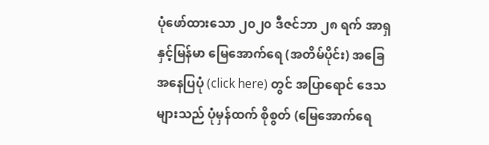ပုံဖော်ထားသော ၂၀၂၀ ဒီဇင်ဘာ ၂၈ ရက် အာရှနှင့်မြန်မာ မြေအောက်ရေ (အတိမ်ပိုင်း) အခြေအနေပြပုံ (click here) တွင် အပြာရောင် ဒေသများသည် ပုံမှန်ထက် စိုစွတ် (မြေအောက်ရေ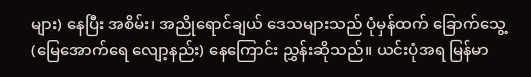များ) နေပြီး အစိမ်း၊ အညိုရောင်ချယ် ဒေသများသည် ပုံမှန်ထက် ခြောက်သွေ့ (မြေအောက်ရေ လျော့နည်း) နေကြောင်း ညွှန်းဆိုသည်။ ယင်းပုံအရ မြန်မာ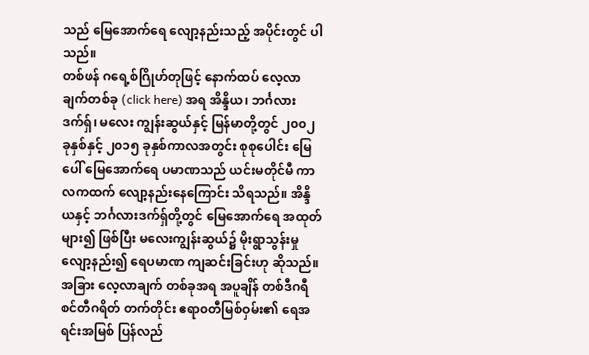သည် မြေအောက်ရေ လျော့နည်းသည့် အပိုင်းတွင် ပါသည်။
တစ်ဖန် ဂရေ့စ်ဂြိုဟ်တုဖြင့် နောက်ထပ် လေ့လာချက်တစ်ခု (click here) အရ အိန္ဒိယ၊ ဘင်္ဂလားဒက်ရှ်၊ မလေး ကျွန်းဆွယ်နှင့် မြန်မာတို့တွင် ၂၀၀၂ ခုနှစ်နှင့် ၂၀၁၅ ခုနှစ်ကာလအတွင်း စုစုပေါင်း မြေပေါ် မြေအောက်ရေ ပမာဏသည် ယင်းမတိုင်မီ ကာလကထက် လျော့နည်းနေကြောင်း သိရသည်။ အိန္ဒိယနှင့် ဘင်္ဂလားဒက်ရှ်တို့တွင် မြေအောက်ရေ အထုတ်များ၍ ဖြစ်ပြီး မလေးကျွန်းဆွယ်၌ မိုးရွာသွန်းမှု လျော့နည်း၍ ရေပမာဏ ကျဆင်းခြင်းဟု ဆိုသည်။
အခြား လေ့လာချက် တစ်ခုအရ အပူချိန် တစ်ဒီဂရီ စင်တီဂရိတ် တက်တိုင်း ဧရာ၀တီမြစ်ဝှမ်း၏ ရေအရင်းအမြစ် ပြန်လည်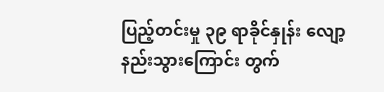ပြည့်တင်းမှု ၃၉ ရာခိုင်နှုန်း လျော့နည်းသွားကြောင်း တွက်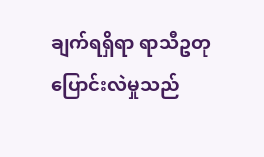ချက်ရရှိရာ ရာသီဥတု ပြောင်းလဲမှုသည်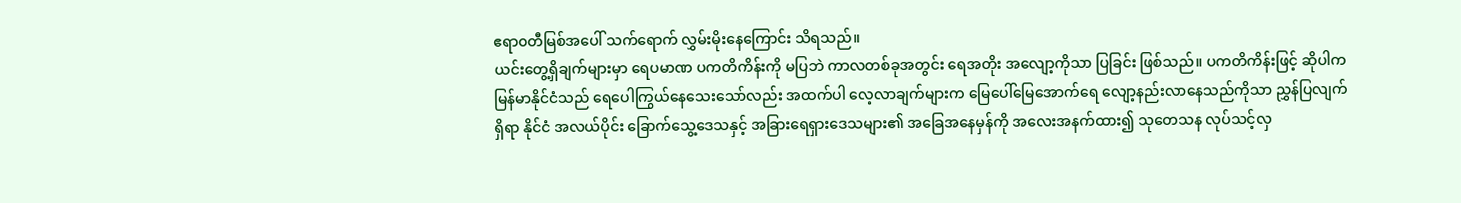ဧရာ၀တီမြစ်အပေါ် သက်ရောက် လွှမ်းမိုးနေကြောင်း သိရသည်။
ယင်းတွေ့ရှိချက်များမှာ ရေပမာဏ ပကတိကိန်းကို မပြဘဲ ကာလတစ်ခုအတွင်း ရေအတိုး အလျော့ကိုသာ ပြခြင်း ဖြစ်သည်။ ပကတိကိန်းဖြင့် ဆိုပါက မြန်မာနိုင်ငံသည် ရေပေါကြွယ်နေသေးသော်လည်း အထက်ပါ လေ့လာချက်များက မြေပေါ်မြေအောက်ရေ လျော့နည်းလာနေသည်ကိုသာ ညွှန်ပြလျက်ရှိရာ နိုင်ငံ အလယ်ပိုင်း ခြောက်သွေ့ဒေသနှင့် အခြားရေရှားဒေသများ၏ အခြေအနေမှန်ကို အလေးအနက်ထား၍ သုတေသန လုပ်သင့်လှ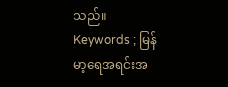သည်။
Keywords ; မြန်မာ့ရေအရင်းအ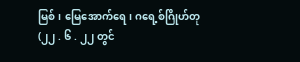မြစ်၊ မြေအောက်ရေ၊ ဂရေ့စ်ဂြိုဟ်တု
(၂၂ . ၆ . ၂၂ တွင်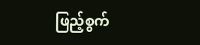ဖြည့်စွက်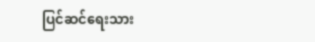ပြင်ဆင်ရေးသား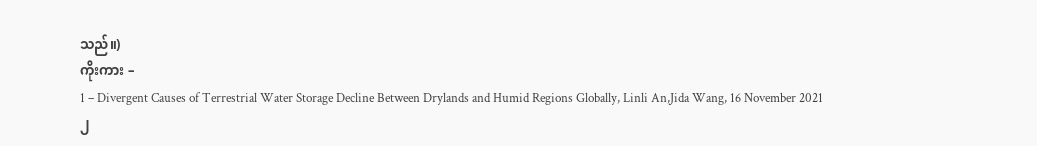သည်။)
ကိုးကား –
1 – Divergent Causes of Terrestrial Water Storage Decline Between Drylands and Humid Regions Globally, Linli An,Jida Wang, 16 November 2021
၂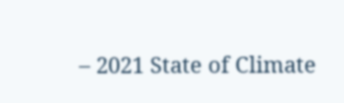– 2021 State of Climate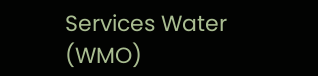Services Water (WMO)